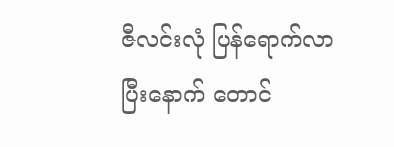ဇီလင်းလုံ ပြန်ရောက်လာပြီးနောက် တောင်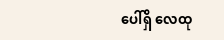ပေါ်ရှိ လေထု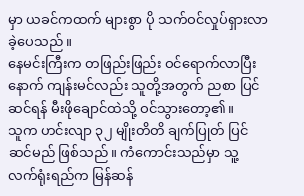မှာ ယခင်ကထက် များစွာ ပို သက်ဝင်လှုပ်ရှားလာခဲ့ပေသည်။
နေမင်းကြီးက တဖြည်းဖြည်း ဝင်ရောက်လာပြီးနောက် ကျန်းမင်လည်း သူတို့အတွက် ညစာ ပြင်ဆင်ရန် မီးဖိုချောင်ထဲသို့ ဝင်သွားတော့၏။
သူက ဟင်းလျာ ၃၂ မျိုးတိတိ ချက်ပြုတ် ပြင်ဆင်မည် ဖြစ်သည်။ ကံကောင်းသည်မှာ သူ့ လက်ရုံးရည်က မြန်ဆန်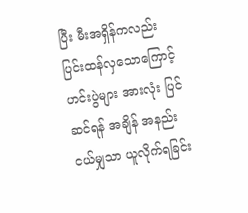ပြီး မီးအရှိန်ကလည်း ပြင်းထန်လှသောကြောင့် ဟင်းပွဲများ အားလုံး ပြင်ဆင်ရန် အချိန် အနည်းငယ်မျှသာ ယူလိုက်ရခြင်း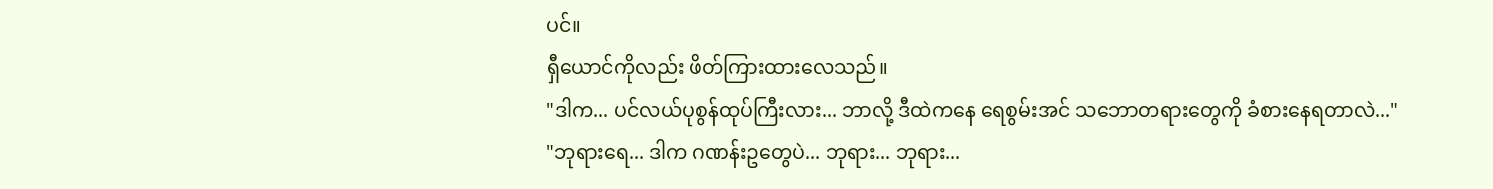ပင်။
ရှီယောင်ကိုလည်း ဖိတ်ကြားထားလေသည်။
"ဒါက... ပင်လယ်ပုစွန်ထုပ်ကြီးလား... ဘာလို့ ဒီထဲကနေ ရေစွမ်းအင် သဘောတရားတွေကို ခံစားနေရတာလဲ..."
"ဘုရားရေ... ဒါက ဂဏန်းဥတွေပဲ... ဘုရား... ဘုရား...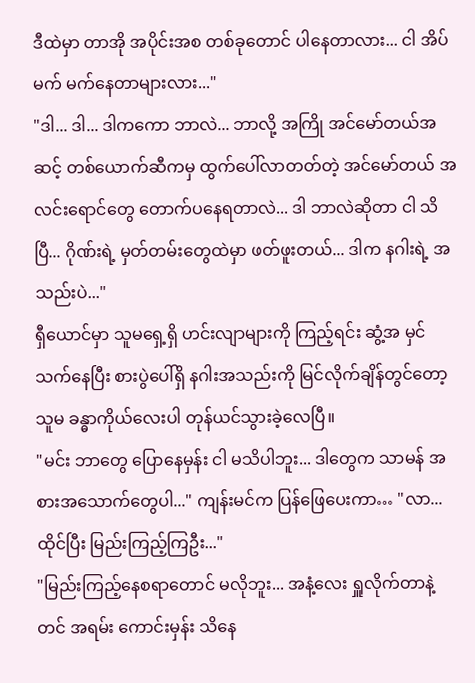ဒီထဲမှာ တာအို အပိုင်းအစ တစ်ခုတောင် ပါနေတာလား... ငါ အိပ်မက် မက်နေတာများလား..."
"ဒါ... ဒါ... ဒါကကော ဘာလဲ... ဘာလို့ အကြို အင်မော်တယ်အဆင့် တစ်ယောက်ဆီကမှ ထွက်ပေါ်လာတတ်တဲ့ အင်မော်တယ် အလင်းရောင်တွေ တောက်ပနေရတာလဲ... ဒါ ဘာလဲဆိုတာ ငါ သိပြီ... ဂိုဏ်းရဲ့ မှတ်တမ်းတွေထဲမှာ ဖတ်ဖူးတယ်... ဒါက နဂါးရဲ့ အသည်းပဲ..."
ရှီယောင်မှာ သူမရှေ့ရှိ ဟင်းလျာများကို ကြည့်ရင်း ဆွံ့အ မှင်သက်နေပြီး စားပွဲပေါ်ရှိ နဂါးအသည်းကို မြင်လိုက်ချိန်တွင်တော့ သူမ ခန္ဓာကိုယ်လေးပါ တုန်ယင်သွားခဲ့လေပြီ။
"မင်း ဘာတွေ ပြောနေမှန်း ငါ မသိပါဘူး... ဒါတွေက သာမန် အစားအသောက်တွေပါ..." ကျန်းမင်က ပြန်ဖြေပေးကာ… "လာ... ထိုင်ပြီး မြည်းကြည့်ကြဦး..."
"မြည်းကြည့်နေစရာတောင် မလိုဘူး... အနံ့လေး ရှူလိုက်တာနဲ့တင် အရမ်း ကောင်းမှန်း သိနေ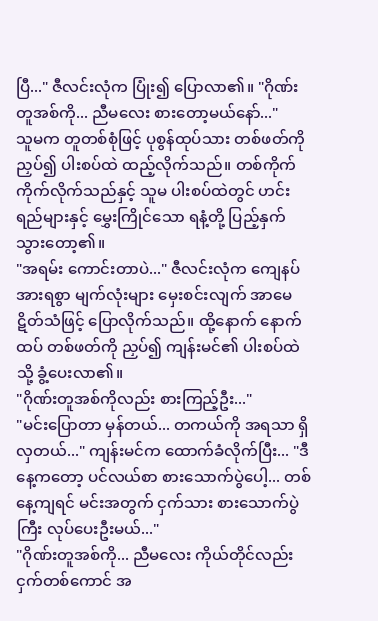ပြီ..." ဇီလင်းလုံက ပြုံး၍ ပြောလာ၏။ "ဂိုဏ်းတူအစ်ကို... ညီမလေး စားတော့မယ်နော်..."
သူမက တူတစ်စုံဖြင့် ပုစွန်ထုပ်သား တစ်ဖတ်ကို ညှပ်၍ ပါးစပ်ထဲ ထည့်လိုက်သည်။ တစ်ကိုက် ကိုက်လိုက်သည်နှင့် သူမ ပါးစပ်ထဲတွင် ဟင်းရည်များနှင့် မွှေးကြိုင်သော ရနံ့တို့ ပြည့်နှက်သွားတော့၏။
"အရမ်း ကောင်းတာပဲ..." ဇီလင်းလုံက ကျေနပ်အားရစွာ မျက်လုံးများ မှေးစင်းလျက် အာမေဋိတ်သံဖြင့် ပြောလိုက်သည်။ ထို့နောက် နောက်ထပ် တစ်ဖတ်ကို ညှပ်၍ ကျန်းမင်၏ ပါးစပ်ထဲသို့ ခွံ့ပေးလာ၏။
"ဂိုဏ်းတူအစ်ကိုလည်း စားကြည့်ဦး..."
"မင်းပြောတာ မှန်တယ်... တကယ်ကို အရသာ ရှိလှတယ်..." ကျန်းမင်က ထောက်ခံလိုက်ပြီး... "ဒီနေ့ကတော့ ပင်လယ်စာ စားသောက်ပွဲပေါ့... တစ်နေ့ကျရင် မင်းအတွက် ငှက်သား စားသောက်ပွဲကြီး လုပ်ပေးဦးမယ်..."
"ဂိုဏ်းတူအစ်ကို... ညီမလေး ကိုယ်တိုင်လည်း ငှက်တစ်ကောင် အ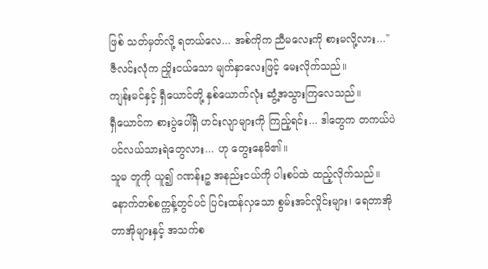ဖြစ် သတ်မှတ်လို့ ရတယ်လေ... အစ်ကိုက ညီမလေးကို စားမလို့လား..." ဇီလင်းလုံက ညှိုးငယ်သော မျက်နှာလေးဖြင့် မေးလိုက်သည်။
ကျန်းမင်နှင့် ရှီယောင်တို့ နှစ်ယောက်လုံး ဆွံ့အသွားကြလေသည်။
ရှီယောင်က စားပွဲပေါ်ရှိ ဟင်းလျာများကို ကြည့်ရင်း... ဒါတွေက တကယ်ပဲ ပင်လယ်သားရဲတွေလား... ဟု တွေးနေမိ၏။
သူမ တူကို ယူ၍ ဂဏန်းဥ အနည်းငယ်ကို ပါးစပ်ထဲ ထည့်လိုက်သည်။ နောက်တစ်စက္ကန့်တွင်ပင် ပြင်းထန်လှသော စွမ်းအင်လှိုင်းများ၊ ရေတာအို တာအိုများနှင့် အသက်စ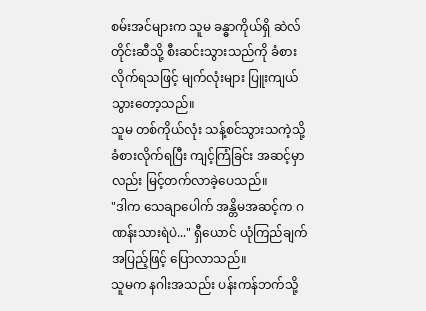စမ်းအင်များက သူမ ခန္ဓာကိုယ်ရှိ ဆဲလ်တိုင်းဆီသို့ စီးဆင်းသွားသည်ကို ခံစားလိုက်ရသဖြင့် မျက်လုံးများ ပြူးကျယ်သွားတော့သည်။
သူမ တစ်ကိုယ်လုံး သန့်စင်သွားသကဲ့သို့ ခံစားလိုက်ရပြီး ကျင့်ကြံခြင်း အဆင့်မှာလည်း မြင့်တက်လာခဲ့ပေသည်။
"ဒါက သေချာပေါက် အန္တိမအဆင့်က ဂဏန်းသားရဲပဲ..." ရှီယောင် ယုံကြည်ချက် အပြည့်ဖြင့် ပြောလာသည်။
သူမက နဂါးအသည်း ပန်းကန်ဘက်သို့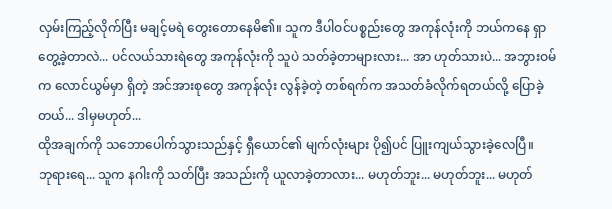လှမ်းကြည့်လိုက်ပြီး မချင့်မရဲ တွေးတောနေမိ၏။ သူက ဒီပါဝင်ပစ္စည်းတွေ အကုန်လုံးကို ဘယ်ကနေ ရှာတွေ့ခဲ့တာလဲ... ပင်လယ်သားရဲတွေ အကုန်လုံးကို သူပဲ သတ်ခဲ့တာများလား... အာ ဟုတ်သားပဲ... အဘွားဝမ်က လောင်ယွမ်မှာ ရှိတဲ့ အင်အားစုတွေ အကုန်လုံး လွန်ခဲ့တဲ့ တစ်ရက်က အသတ်ခံလိုက်ရတယ်လို့ ပြောခဲ့တယ်... ဒါမှမဟုတ်...
ထိုအချက်ကို သဘောပေါက်သွားသည်နှင့် ရှီယောင်၏ မျက်လုံးများ ပို၍ပင် ပြူးကျယ်သွားခဲ့လေပြီ။
ဘုရားရေ... သူက နဂါးကို သတ်ပြီး အသည်းကို ယူလာခဲ့တာလား... မဟုတ်ဘူး... မဟုတ်ဘူး... မဟုတ်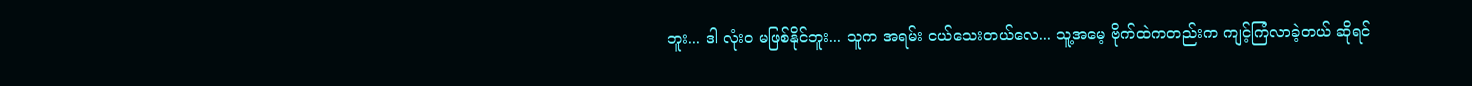ဘူး... ဒါ လုံးဝ မဖြစ်နိုင်ဘူး... သူက အရမ်း ငယ်သေးတယ်လေ... သူ့အမေ့ ဗိုက်ထဲကတည်းက ကျင့်ကြံလာခဲ့တယ် ဆိုရင်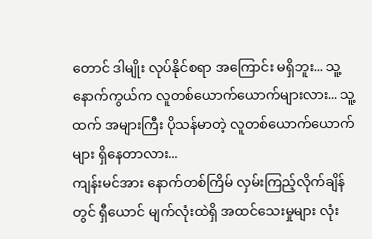တောင် ဒါမျိုး လုပ်နိုင်စရာ အကြောင်း မရှိဘူး... သူ့နောက်ကွယ်က လူတစ်ယောက်ယောက်များလား... သူ့ထက် အများကြီး ပိုသန်မာတဲ့ လူတစ်ယောက်ယောက်များ ရှိနေတာလား...
ကျန်းမင်အား နောက်တစ်ကြိမ် လှမ်းကြည့်လိုက်ချိန်တွင် ရှီယောင် မျက်လုံးထဲရှိ အထင်သေးမှုများ လုံး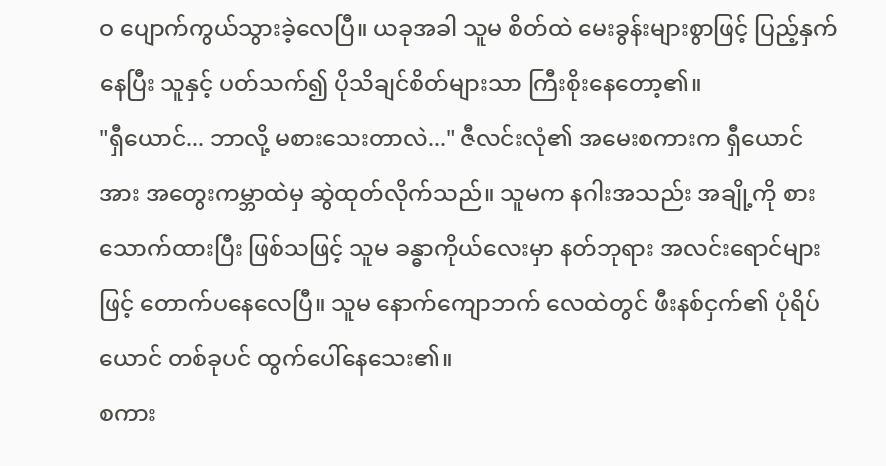ဝ ပျောက်ကွယ်သွားခဲ့လေပြီ။ ယခုအခါ သူမ စိတ်ထဲ မေးခွန်းများစွာဖြင့် ပြည့်နှက်နေပြီး သူနှင့် ပတ်သက်၍ ပိုသိချင်စိတ်များသာ ကြီးစိုးနေတော့၏။
"ရှီယောင်... ဘာလို့ မစားသေးတာလဲ..." ဇီလင်းလုံ၏ အမေးစကားက ရှီယောင်အား အတွေးကမ္ဘာထဲမှ ဆွဲထုတ်လိုက်သည်။ သူမက နဂါးအသည်း အချို့ကို စားသောက်ထားပြီး ဖြစ်သဖြင့် သူမ ခန္ဓာကိုယ်လေးမှာ နတ်ဘုရား အလင်းရောင်များဖြင့် တောက်ပနေလေပြီ။ သူမ နောက်ကျောဘက် လေထဲတွင် ဖီးနစ်ငှက်၏ ပုံရိပ်ယောင် တစ်ခုပင် ထွက်ပေါ်နေသေး၏။
စကား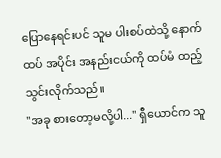ပြောနေရင်းပင် သူမ ပါးစပ်ထဲသို့ နောက်ထပ် အပိုင်း အနည်းငယ်ကို ထပ်မံ ထည့်သွင်းလိုက်သည်။
"အခု စားတော့မလို့ပါ..." ရှီယောင်က သူ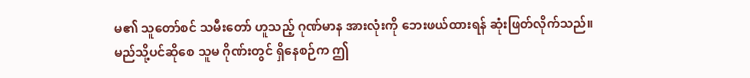မ၏ သူတော်စင် သမီးတော် ဟူသည့် ဂုဏ်မာန အားလုံးကို ဘေးဖယ်ထားရန် ဆုံးဖြတ်လိုက်သည်။
မည်သို့ပင်ဆိုစေ သူမ ဂိုဏ်းတွင် ရှိနေစဉ်က ဤ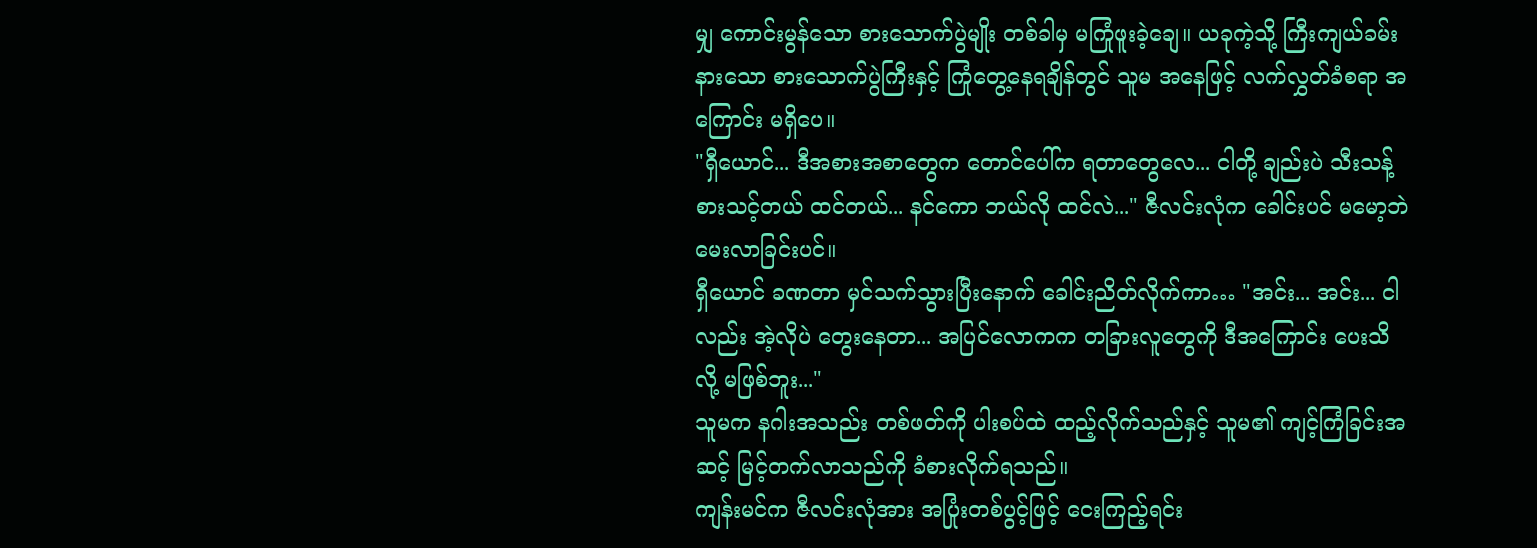မျှ ကောင်းမွန်သော စားသောက်ပွဲမျိုး တစ်ခါမှ မကြုံဖူးခဲ့ချေ။ ယခုကဲ့သို့ ကြီးကျယ်ခမ်းနားသော စားသောက်ပွဲကြီးနှင့် ကြုံတွေ့နေရချိန်တွင် သူမ အနေဖြင့် လက်လွှတ်ခံစရာ အကြောင်း မရှိပေ။
"ရှီယောင်... ဒီအစားအစာတွေက တောင်ပေါ်က ရတာတွေလေ... ငါတို့ ချည်းပဲ သီးသန့် စားသင့်တယ် ထင်တယ်... နင်ကော ဘယ်လို ထင်လဲ..." ဇီလင်းလုံက ခေါင်းပင် မမော့ဘဲ မေးလာခြင်းပင်။
ရှီယောင် ခဏတာ မှင်သက်သွားပြီးနောက် ခေါင်းညိတ်လိုက်ကာ… "အင်း... အင်း... ငါလည်း အဲ့လိုပဲ တွေးနေတာ... အပြင်လောကက တခြားလူတွေကို ဒီအကြောင်း ပေးသိလို့ မဖြစ်ဘူး..."
သူမက နဂါးအသည်း တစ်ဖတ်ကို ပါးစပ်ထဲ ထည့်လိုက်သည်နှင့် သူမ၏ ကျင့်ကြံခြင်းအဆင့် မြင့်တက်လာသည်ကို ခံစားလိုက်ရသည်။
ကျန်းမင်က ဇီလင်းလုံအား အပြုံးတစ်ပွင့်ဖြင့် ငေးကြည့်ရင်း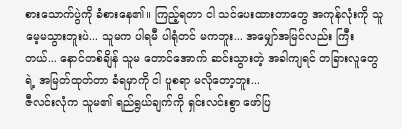စားသောက်ပွဲကို ခံစားနေ၏။ ကြည့်ရတာ ငါ သင်ပေးထားတာတွေ အကုန်လုံးကို သူ မေ့မသွားဘူးပဲ... သူမက ပါရမီ ပါရုံတင် မကဘူး... အမျှော်အမြင်လည်း ကြီးတယ်... နောင်တစ်ချိန် သူမ တောင်အောက် ဆင်းသွားတဲ့ အခါကျရင် တခြားလူတွေရဲ့ အမြတ်ထုတ်တာ ခံရမှာကို ငါ ပူစရာ မလိုတော့ဘူး...
ဇီလင်းလုံက သူမ၏ ရည်ရွယ်ချက်ကို ရှင်းလင်းစွာ ဖော်ပြ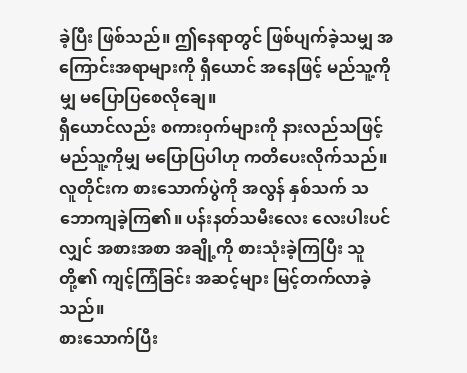ခဲ့ပြီး ဖြစ်သည်။ ဤနေရာတွင် ဖြစ်ပျက်ခဲ့သမျှ အကြောင်းအရာများကို ရှီယောင် အနေဖြင့် မည်သူ့ကိုမျှ မပြောပြစေလိုချေ။
ရှီယောင်လည်း စကားဝှက်များကို နားလည်သဖြင့် မည်သူ့ကိုမျှ မပြောပြပါဟု ကတိပေးလိုက်သည်။
လူတိုင်းက စားသောက်ပွဲကို အလွန် နှစ်သက် သဘောကျခဲ့ကြ၏။ ပန်းနတ်သမီးလေး လေးပါးပင်လျှင် အစားအစာ အချို့ကို စားသုံးခဲ့ကြပြီး သူတို့၏ ကျင့်ကြံခြင်း အဆင့်များ မြင့်တက်လာခဲ့သည်။
စားသောက်ပြီး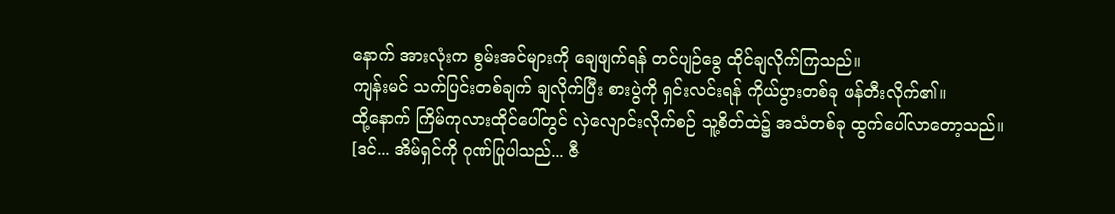နောက် အားလုံးက စွမ်းအင်များကို ချေဖျက်ရန် တင်ပျဉ်ခွေ ထိုင်ချလိုက်ကြသည်။
ကျန်းမင် သက်ပြင်းတစ်ချက် ချလိုက်ပြီး စားပွဲကို ရှင်းလင်းရန် ကိုယ်ပွားတစ်ခု ဖန်တီးလိုက်၏။
ထို့နောက် ကြိမ်ကုလားထိုင်ပေါ်တွင် လှဲလျောင်းလိုက်စဉ် သူ့စိတ်ထဲ၌ အသံတစ်ခု ထွက်ပေါ်လာတော့သည်။
[ဒင်... အိမ်ရှင်ကို ဂုဏ်ပြုပါသည်... ဇီ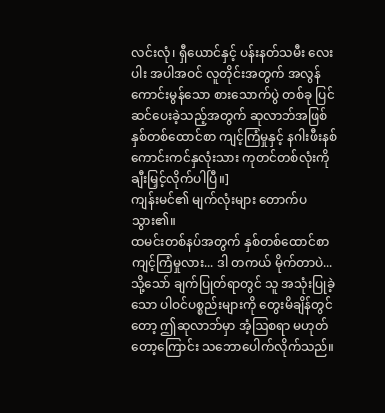လင်းလုံ၊ ရှီယောင်နှင့် ပန်းနတ်သမီး လေးပါး အပါအဝင် လူတိုင်းအတွက် အလွန် ကောင်းမွန်သော စားသောက်ပွဲ တစ်ခု ပြင်ဆင်ပေးခဲ့သည့်အတွက် ဆုလာဘ်အဖြစ် နှစ်တစ်ထောင်စာ ကျင့်ကြံမှုနှင့် နဂါးဖီးနစ် ကောင်းကင်နှလုံးသား ကုတင်တစ်လုံးကို ချီးမြှင့်လိုက်ပါပြီ။]
ကျန်းမင်၏ မျက်လုံးများ တောက်ပသွား၏။
ထမင်းတစ်နပ်အတွက် နှစ်တစ်ထောင်စာ ကျင့်ကြံမှုလား... ဒါ တကယ် မိုက်တာပဲ...
သို့သော် ချက်ပြုတ်ရာတွင် သူ အသုံးပြုခဲ့သော ပါဝင်ပစ္စည်းများကို တွေးမိချိန်တွင်တော့ ဤဆုလာဘ်မှာ အံ့ဩစရာ မဟုတ်တော့ကြောင်း သဘောပေါက်လိုက်သည်။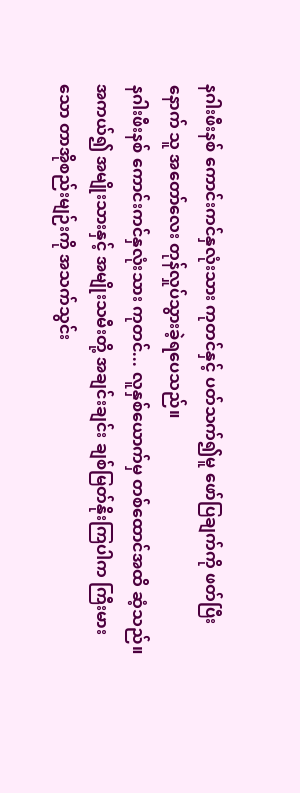နဂါးဖီးနစ် ကောင်းကင်နှလုံးသား ကုတင်နှင့် ပတ်သက်၍မူ ဖော်ပြချက်ကို ဖတ်ပြီးနောက် သူ အတော်လေး တုန်လှုပ်သွားခဲ့ရပေသည်။
နဂါးဖီးနစ် ကောင်းကင်နှလုံးသား ကုတင်... လူနှစ်ယောက်မှ တစ်ထောင်အထိ ဆံ့သည်။ အကယ်၍ အမျိုးသားနှင့် အမျိုးသမီးတို့ အချင်းချင်း ချစ်မြတ်နိုးကြပါက ကြီးမားသော တာအိုစည်းမျဉ်းကို အသက်သွင်း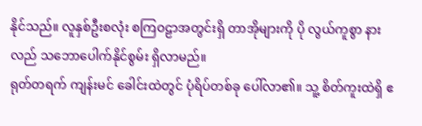နိုင်သည်။ လူနှစ်ဦးစလုံး စကြဝဠာအတွင်းရှိ တာအိုများကို ပို လွယ်ကူစွာ နားလည် သဘောပေါက်နိုင်စွမ်း ရှိလာမည်။
ရုတ်တရက် ကျန်းမင် ခေါင်းထဲတွင် ပုံရိပ်တစ်ခု ပေါ်လာ၏။ သူ့ စိတ်ကူးထဲရှိ ဧ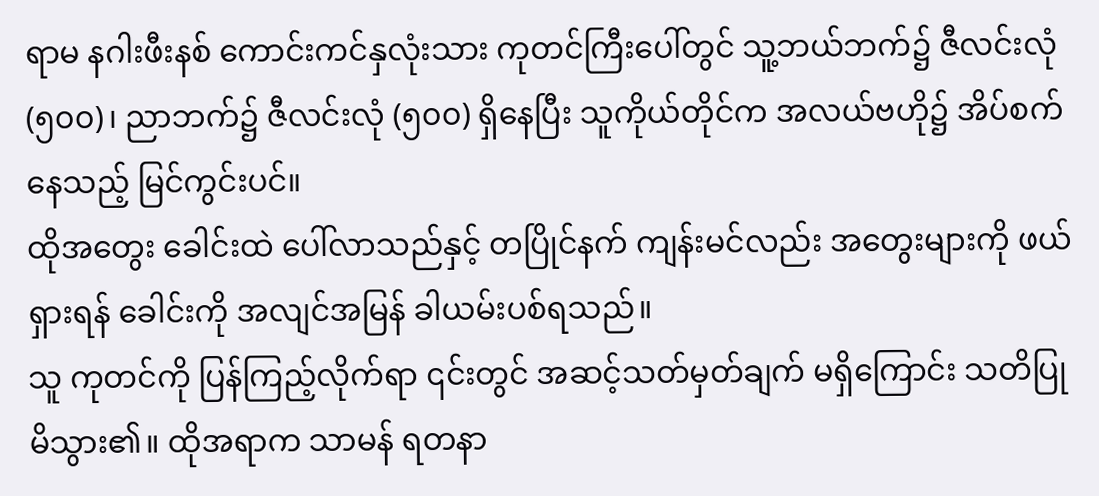ရာမ နဂါးဖီးနစ် ကောင်းကင်နှလုံးသား ကုတင်ကြီးပေါ်တွင် သူ့ဘယ်ဘက်၌ ဇီလင်းလုံ (၅၀၀)၊ ညာဘက်၌ ဇီလင်းလုံ (၅၀၀) ရှိနေပြီး သူကိုယ်တိုင်က အလယ်ဗဟို၌ အိပ်စက်နေသည့် မြင်ကွင်းပင်။
ထိုအတွေး ခေါင်းထဲ ပေါ်လာသည်နှင့် တပြိုင်နက် ကျန်းမင်လည်း အတွေးများကို ဖယ်ရှားရန် ခေါင်းကို အလျင်အမြန် ခါယမ်းပစ်ရသည်။
သူ ကုတင်ကို ပြန်ကြည့်လိုက်ရာ ၎င်းတွင် အဆင့်သတ်မှတ်ချက် မရှိကြောင်း သတိပြုမိသွား၏။ ထိုအရာက သာမန် ရတနာ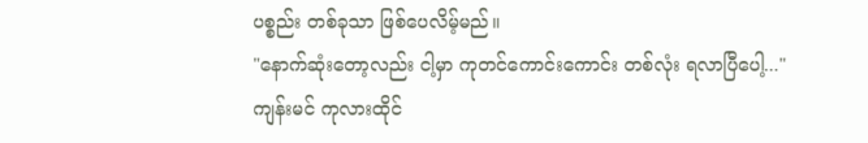ပစ္စည်း တစ်ခုသာ ဖြစ်ပေလိမ့်မည်။
"နောက်ဆုံးတော့လည်း ငါ့မှာ ကုတင်ကောင်းကောင်း တစ်လုံး ရလာပြီပေါ့..."
ကျန်းမင် ကုလားထိုင်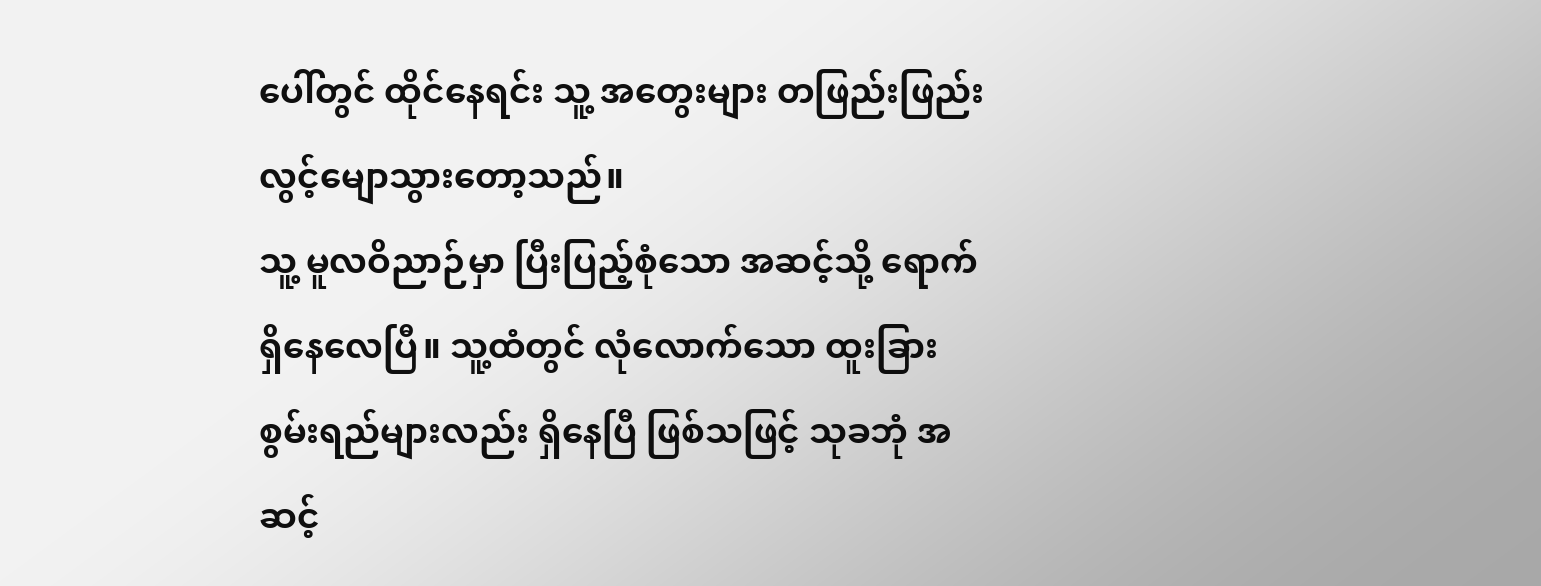ပေါ်တွင် ထိုင်နေရင်း သူ့ အတွေးများ တဖြည်းဖြည်း လွင့်မျောသွားတော့သည်။
သူ့ မူလဝိညာဉ်မှာ ပြီးပြည့်စုံသော အဆင့်သို့ ရောက်ရှိနေလေပြီ။ သူ့ထံတွင် လုံလောက်သော ထူးခြားစွမ်းရည်များလည်း ရှိနေပြီ ဖြစ်သဖြင့် သုခဘုံ အဆင့်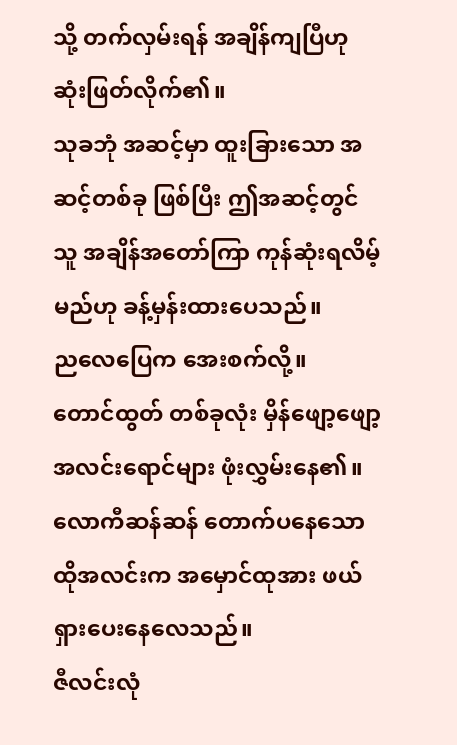သို့ တက်လှမ်းရန် အချိန်ကျပြီဟု ဆုံးဖြတ်လိုက်၏။
သုခဘုံ အဆင့်မှာ ထူးခြားသော အဆင့်တစ်ခု ဖြစ်ပြီး ဤအဆင့်တွင် သူ အချိန်အတော်ကြာ ကုန်ဆုံးရလိမ့်မည်ဟု ခန့်မှန်းထားပေသည်။
ညလေပြေက အေးစက်လို့။
တောင်ထွတ် တစ်ခုလုံး မှိန်ဖျော့ဖျော့ အလင်းရောင်များ ဖုံးလွှမ်းနေ၏။ လောကီဆန်ဆန် တောက်ပနေသော ထိုအလင်းက အမှောင်ထုအား ဖယ်ရှားပေးနေလေသည်။
ဇီလင်းလုံ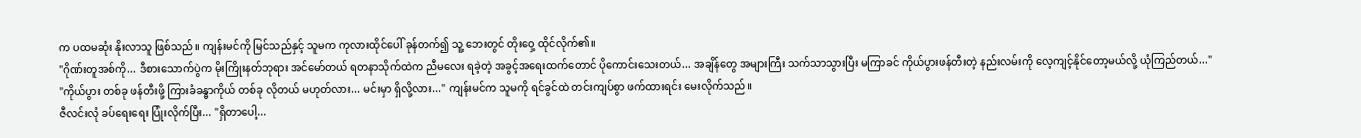က ပထမဆုံး နိုးလာသူ ဖြစ်သည်။ ကျန်းမင်ကို မြင်သည်နှင့် သူမက ကုလားထိုင်ပေါ် ခုန်တက်၍ သူ့ ဘေးတွင် တိုးဝှေ့ ထိုင်လိုက်၏။
"ဂိုဏ်းတူအစ်ကို... ဒီစားသောက်ပွဲက မိုးကြိုးနတ်ဘုရား အင်မော်တယ် ရတနာသိုက်ထဲက ညီမလေး ရခဲ့တဲ့ အခွင့်အရေးထက်တောင် ပိုကောင်းသေးတယ်... အချိန်တွေ အများကြီး သက်သာသွားပြီး မကြာခင် ကိုယ်ပွားဖန်တီးတဲ့ နည်းလမ်းကို လေ့ကျင့်နိုင်တော့မယ်လို့ ယုံကြည်တယ်..."
"ကိုယ်ပွား တစ်ခု ဖန်တီးဖို့ ကြားခံခန္ဓာကိုယ် တစ်ခု လိုတယ် မဟုတ်လား... မင်းမှာ ရှိလို့လား..." ကျန်းမင်က သူမကို ရင်ခွင်ထဲ တင်းကျပ်စွာ ဖက်ထားရင်း မေးလိုက်သည်။
ဇီလင်းလုံ ခပ်ရေးရေး ပြုံးလိုက်ပြီး... "ရှိတာပေါ့...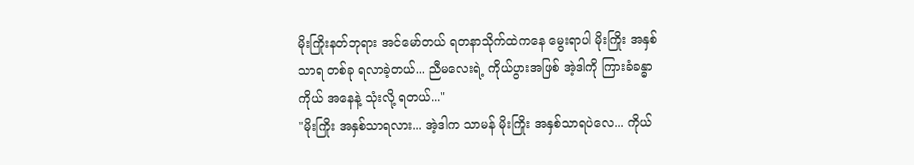မိုးကြိုးနတ်ဘုရား အင်မော်တယ် ရတနာသိုက်ထဲကနေ မွေးရာပါ မိုးကြိုး အနှစ်သာရ တစ်ခု ရလာခဲ့တယ်... ညီမလေးရဲ့ ကိုယ်ပွားအဖြစ် အဲ့ဒါကို ကြားခံခန္ဓာကိုယ် အနေနဲ့ သုံးလို့ ရတယ်..."
"မိုးကြိုး အနှစ်သာရလား... အဲ့ဒါက သာမန် မိုးကြိုး အနှစ်သာရပဲလေ... ကိုယ်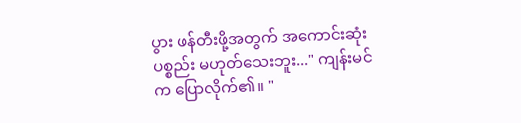ပွား ဖန်တီးဖို့အတွက် အကောင်းဆုံး ပစ္စည်း မဟုတ်သေးဘူး..." ကျန်းမင်က ပြောလိုက်၏။ "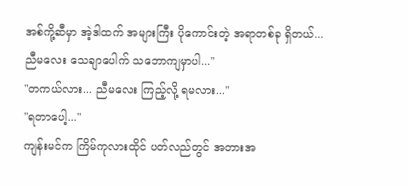အစ်ကို့ဆီမှာ အဲ့ဒါထက် အများကြီး ပိုကောင်းတဲ့ အရာတစ်ခု ရှိတယ်... ညီမလေး သေချာပေါက် သဘောကျမှာပါ..."
"တကယ်လား... ညီမလေး ကြည့်လို့ ရမလား..."
"ရတာပေါ့..."
ကျန်းမင်က ကြိမ်ကုလားထိုင် ပတ်လည်တွင် အတားအ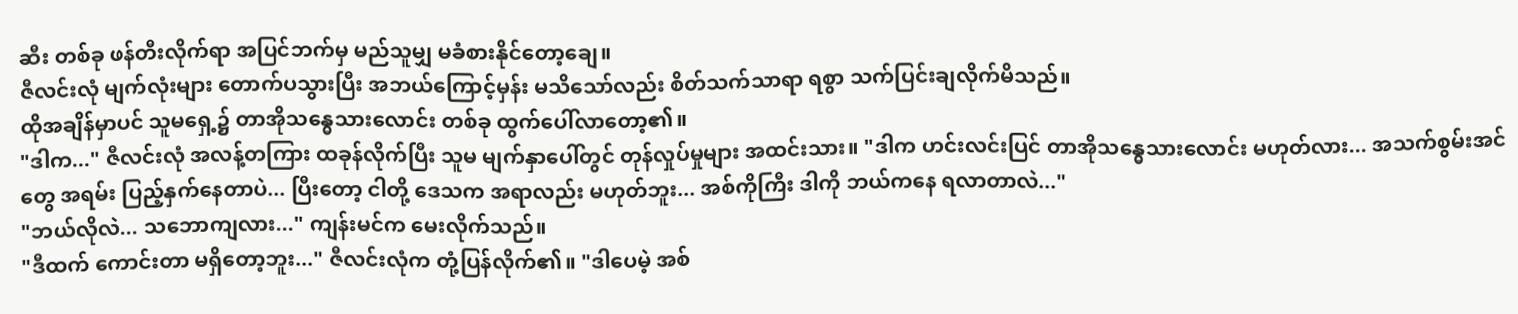ဆီး တစ်ခု ဖန်တီးလိုက်ရာ အပြင်ဘက်မှ မည်သူမျှ မခံစားနိုင်တော့ချေ။
ဇီလင်းလုံ မျက်လုံးများ တောက်ပသွားပြီး အဘယ်ကြောင့်မှန်း မသိသော်လည်း စိတ်သက်သာရာ ရစွာ သက်ပြင်းချလိုက်မိသည်။
ထိုအချိန်မှာပင် သူမရှေ့၌ တာအိုသန္ဓေသားလောင်း တစ်ခု ထွက်ပေါ်လာတော့၏။
"ဒါက..." ဇီလင်းလုံ အလန့်တကြား ထခုန်လိုက်ပြီး သူမ မျက်နှာပေါ်တွင် တုန်လှုပ်မှုများ အထင်းသား။ "ဒါက ဟင်းလင်းပြင် တာအိုသန္ဓေသားလောင်း မဟုတ်လား... အသက်စွမ်းအင်တွေ အရမ်း ပြည့်နှက်နေတာပဲ... ပြီးတော့ ငါတို့ ဒေသက အရာလည်း မဟုတ်ဘူး... အစ်ကိုကြီး ဒါကို ဘယ်ကနေ ရလာတာလဲ..."
"ဘယ်လိုလဲ... သဘောကျလား..." ကျန်းမင်က မေးလိုက်သည်။
"ဒီထက် ကောင်းတာ မရှိတော့ဘူး..." ဇီလင်းလုံက တုံ့ပြန်လိုက်၏။ "ဒါပေမဲ့ အစ်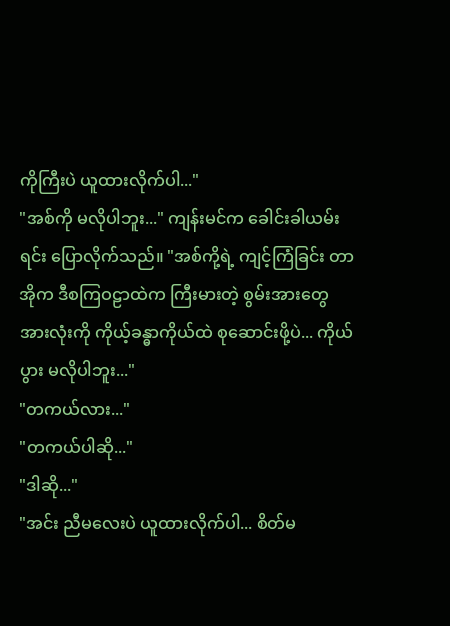ကိုကြီးပဲ ယူထားလိုက်ပါ..."
"အစ်ကို မလိုပါဘူး..." ကျန်းမင်က ခေါင်းခါယမ်းရင်း ပြောလိုက်သည်။ "အစ်ကို့ရဲ့ ကျင့်ကြံခြင်း တာအိုက ဒီစကြဝဠာထဲက ကြီးမားတဲ့ စွမ်းအားတွေ အားလုံးကို ကိုယ့်ခန္ဓာကိုယ်ထဲ စုဆောင်းဖို့ပဲ... ကိုယ်ပွား မလိုပါဘူး..."
"တကယ်လား..."
"တကယ်ပါဆို..."
"ဒါဆို..."
"အင်း ညီမလေးပဲ ယူထားလိုက်ပါ... စိတ်မ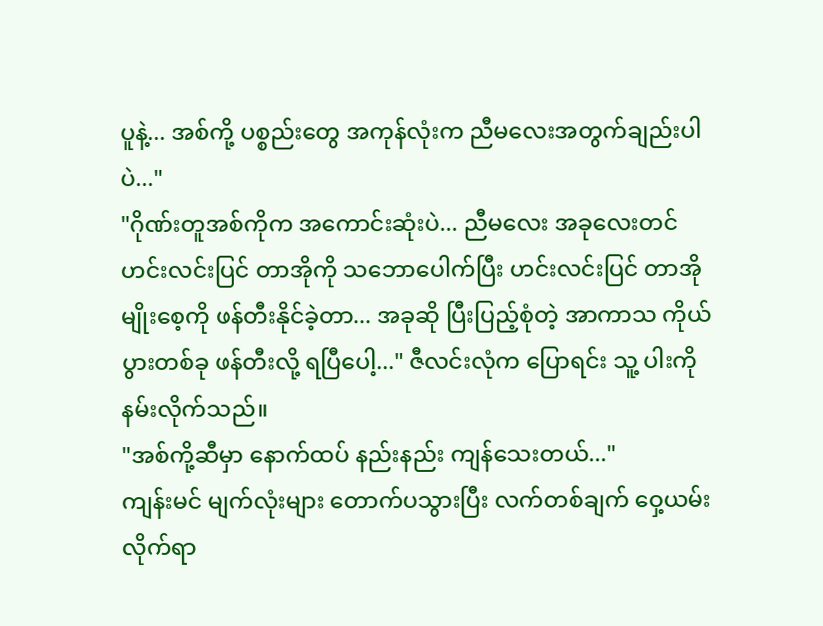ပူနဲ့... အစ်ကို့ ပစ္စည်းတွေ အကုန်လုံးက ညီမလေးအတွက်ချည်းပါပဲ..."
"ဂိုဏ်းတူအစ်ကိုက အကောင်းဆုံးပဲ... ညီမလေး အခုလေးတင် ဟင်းလင်းပြင် တာအိုကို သဘောပေါက်ပြီး ဟင်းလင်းပြင် တာအိုမျိုးစေ့ကို ဖန်တီးနိုင်ခဲ့တာ... အခုဆို ပြီးပြည့်စုံတဲ့ အာကာသ ကိုယ်ပွားတစ်ခု ဖန်တီးလို့ ရပြီပေါ့..." ဇီလင်းလုံက ပြောရင်း သူ့ ပါးကို နမ်းလိုက်သည်။
"အစ်ကို့ဆီမှာ နောက်ထပ် နည်းနည်း ကျန်သေးတယ်..."
ကျန်းမင် မျက်လုံးများ တောက်ပသွားပြီး လက်တစ်ချက် ဝှေ့ယမ်းလိုက်ရာ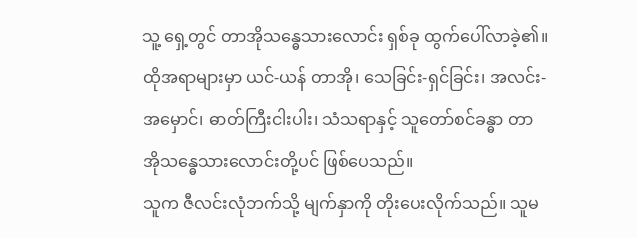သူ့ ရှေ့တွင် တာအိုသန္ဓေသားလောင်း ရှစ်ခု ထွက်ပေါ်လာခဲ့၏။ ထိုအရာများမှာ ယင်-ယန် တာအို၊ သေခြင်း-ရှင်ခြင်း၊ အလင်း-အမှောင်၊ ဓာတ်ကြီးငါးပါး၊ သံသရာနှင့် သူတော်စင်ခန္ဓာ တာအိုသန္ဓေသားလောင်းတို့ပင် ဖြစ်ပေသည်။
သူက ဇီလင်းလုံဘက်သို့ မျက်နှာကို တိုးပေးလိုက်သည်။ သူမ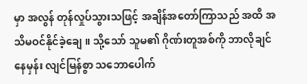မှာ အလွန် တုန်လှုပ်သွားသဖြင့် အချိန်အတော်ကြာသည် အထိ အသိမဝင်နိုင်ခဲ့ချေ။ သို့သော် သူမ၏ ဂိုဏ်းတူအစ်ကို ဘာလိုချင်နေမှန်း လျင်မြန်စွာ သဘောပေါက်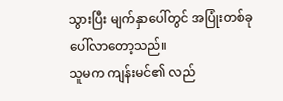သွားပြီး မျက်နှာပေါ်တွင် အပြုံးတစ်ခု ပေါ်လာတော့သည်။
သူမက ကျန်းမင်၏ လည်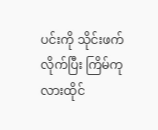ပင်းကို သိုင်းဖက်လိုက်ပြီး ကြိမ်ကုလားထိုင်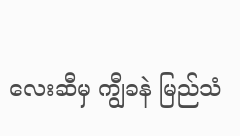လေးဆီမှ ကျွီခနဲ မြည်သံ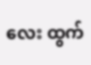လေး ထွက်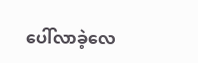ပေါ်လာခဲ့လေ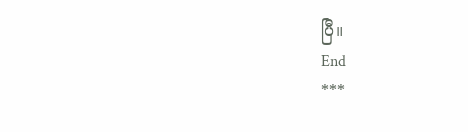ပြီ။
End
***